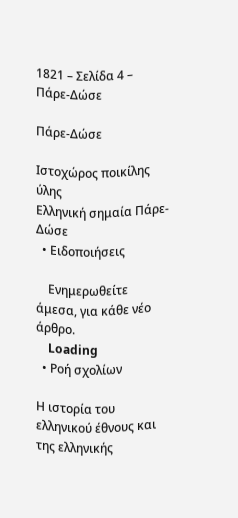1821 – Σελίδα 4 – Πάρε-Δώσε

Πάρε-Δώσε

Ιστοχώρος ποικίλης ύλης
Ελληνική σημαία Πάρε-Δώσε
  • Ειδοποιήσεις

    Ενημερωθείτε άμεσα, για κάθε νέο άρθρο.
    Loading
  • Ροή σχολίων

Η ιστορία του ελληνικού έθνους και της ελληνικής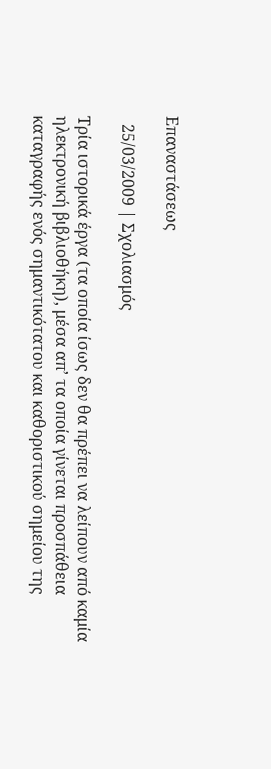Επαναστάσεως

  25/03/2009 | Σχολιασμός

Τρία ιστορικά έργα (τα οποία ίσως δεν θα πρέπει να λείπουν από καμία ηλεκτρονική βιβλιοθήκη), μέσα απ’ τα οποία γίνεται προσπάθεια καταγραφής ενός σημαντικότατου και καθοριστικού σημείου της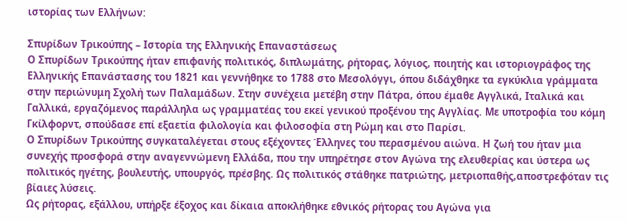ιστορίας των Ελλήνων:

Σπυρίδων Τρικούπης – Ιστορία της Ελληνικής Επαναστάσεως
Ο Σπυρίδων Τρικούπης ήταν επιφανής πολιτικός, διπλωμάτης, ρήτορας, λόγιος, ποιητής και ιστοριογράφος της Ελληνικής Επανάστασης του 1821 και γεννήθηκε το 1788 στο Μεσολόγγι, όπου διδάχθηκε τα εγκύκλια γράμματα στην περιώνυμη Σχολή των Παλαμάδων. Στην συνέχεια μετέβη στην Πάτρα, όπου έμαθε Αγγλικά, Ιταλικά και Γαλλικά, εργαζόμενος παράλληλα ως γραμματέας του εκεί γενικού προξένου της Αγγλίας. Με υποτροφία του κόμη Γκίλφορντ, σπούδασε επί εξαετία φιλολογία και φιλοσοφία στη Ρώμη και στο Παρίσι.
Ο Σπυρίδων Τρικούπης συγκαταλέγεται στους εξέχοντες Έλληνες του περασμένου αιώνα. Η ζωή του ήταν μια συνεχής προσφορά στην αναγεννώμενη Ελλάδα, που την υπηρέτησε στον Αγώνα της ελευθερίας και ύστερα ως πολιτικός ηγέτης, βουλευτής, υπουργός, πρέσβης. Ως πολιτικός στάθηκε πατριώτης, μετριοπαθής,αποστρεφόταν τις βίαιες λύσεις.
Ως ρήτορας, εξάλλου, υπήρξε έξοχος και δίκαια αποκλήθηκε εθνικός ρήτορας του Αγώνα για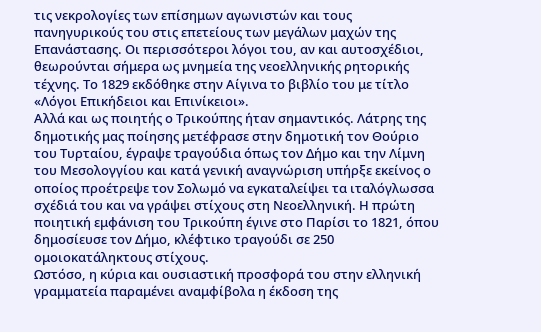τις νεκρολογίες των επίσημων αγωνιστών και τους πανηγυρικούς του στις επετείους των μεγάλων μαχών της Επανάστασης. Οι περισσότεροι λόγοι του, αν και αυτοσχέδιοι, θεωρούνται σήμερα ως μνημεία της νεοελληνικής ρητορικής τέχνης. Το 1829 εκδόθηκε στην Αίγινα το βιβλίο του με τίτλο «Λόγοι Επικήδειοι και Επινίκειοι».
Αλλά και ως ποιητής ο Τρικούπης ήταν σημαντικός. Λάτρης της δημοτικής μας ποίησης μετέφρασε στην δημοτική τον Θούριο του Τυρταίου, έγραψε τραγούδια όπως τον Δήμο και την Λίμνη του Μεσολογγίου και κατά γενική αναγνώριση υπήρξε εκείνος ο οποίος προέτρεψε τον Σολωμό να εγκαταλείψει τα ιταλόγλωσσα σχέδιά του και να γράψει στίχους στη Νεοελληνική. Η πρώτη ποιητική εμφάνιση του Τρικούπη έγινε στο Παρίσι το 1821, όπου δημοσίευσε τον Δήμο, κλέφτικο τραγούδι σε 250 ομοιοκατάληκτους στίχους.
Ωστόσο, η κύρια και ουσιαστική προσφορά του στην ελληνική γραμματεία παραμένει αναμφίβολα η έκδοση της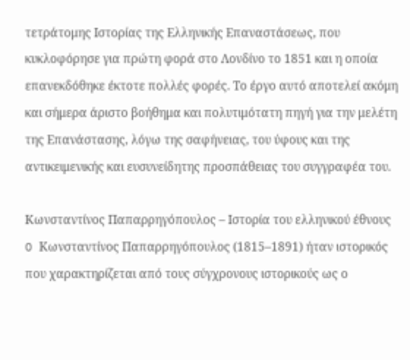τετράτομης Ιστορίας της Ελληνικής Επαναστάσεως, που κυκλοφόρησε για πρώτη φορά στο Λονδίνο το 1851 και η οποία επανεκδόθηκε έκτοτε πολλές φορές. Το έργο αυτό αποτελεί ακόμη και σήμερα άριστο βοήθημα και πολυτιμότατη πηγή για την μελέτη της Επανάστασης, λόγω της σαφήνειας, του ύφους και της αντικειμενικής και ευσυνείδητης προσπάθειας του συγγραφέα του.

Κωνσταντίνος Παπαρρηγόπουλος – Ιστορία του ελληνικού έθνους
O Κωνσταντίνος Παπαρρηγόπουλος (1815–1891) ήταν ιστορικός που χαρακτηρίζεται από τους σύγχρονους ιστορικούς ως ο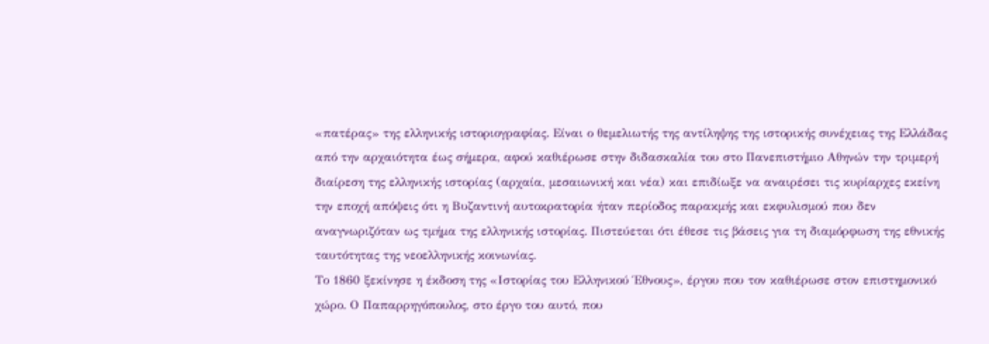«πατέρας» της ελληνικής ιστοριογραφίας. Είναι ο θεμελιωτής της αντίληψης της ιστορικής συνέχειας της Ελλάδας από την αρχαιότητα έως σήμερα, αφού καθιέρωσε στην διδασκαλία του στο Πανεπιστήμιο Αθηνών την τριμερή διαίρεση της ελληνικής ιστορίας (αρχαία, μεσαιωνική και νέα) και επιδίωξε να αναιρέσει τις κυρίαρχες εκείνη την εποχή απόψεις ότι η Βυζαντινή αυτοκρατορία ήταν περίοδος παρακμής και εκφυλισμού που δεν αναγνωριζόταν ως τμήμα της ελληνικής ιστορίας. Πιστεύεται ότι έθεσε τις βάσεις για τη διαμόρφωση της εθνικής ταυτότητας της νεοελληνικής κοινωνίας.
Το 1860 ξεκίνησε η έκδοση της «Ιστορίας του Ελληνικού Έθνους», έργου που τον καθιέρωσε στον επιστημονικό χώρο. Ο Παπαρρηγόπουλος, στο έργο του αυτό, που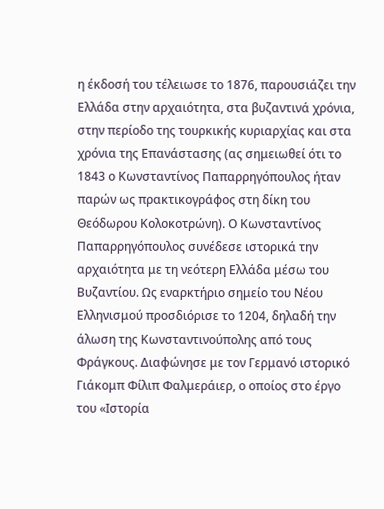η έκδοσή του τέλειωσε το 1876, παρουσιάζει την Ελλάδα στην αρχαιότητα, στα βυζαντινά χρόνια, στην περίοδο της τουρκικής κυριαρχίας και στα χρόνια της Επανάστασης (ας σημειωθεί ότι το 1843 ο Κωνσταντίνος Παπαρρηγόπουλος ήταν παρών ως πρακτικογράφος στη δίκη του Θεόδωρου Κολοκοτρώνη). Ο Κωνσταντίνος Παπαρρηγόπουλος συνέδεσε ιστορικά την αρχαιότητα με τη νεότερη Ελλάδα μέσω του Βυζαντίου. Ως εναρκτήριο σημείο του Νέου Ελληνισμού προσδιόρισε το 1204, δηλαδή την άλωση της Κωνσταντινούπολης από τους Φράγκους. Διαφώνησε με τον Γερμανό ιστορικό Γιάκομπ Φίλιπ Φαλμεράιερ, ο οποίος στο έργο του «Ιστορία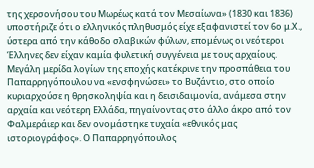της χερσονήσου του Μωρέως κατά τον Μεσαίωνα» (1830 και 1836) υποστήριζε ότι ο ελληνικός πληθυσμός είχε εξαφανιστεί τον 6ο μ.Χ., ύστερα από την κάθοδο σλαβικών φύλων, επομένως οι νεότεροι Έλληνες δεν είχαν καμία φυλετική συγγένεια με τους αρχαίους. Μεγάλη μερίδα λογίων της εποχής κατέκρινε την προσπάθεια του Παπαρρηγόπουλου να «ενσφηνώσει» το Βυζάντιο, στο οποίο κυριαρχούσε η θρησκοληψία και η δεισιδαιμονία, ανάμεσα στην αρχαία και νεότερη Ελλάδα, πηγαίνοντας στο άλλο άκρο από τον Φαλμεράιερ και δεν ονομάστηκε τυχαία «εθνικός μας ιστοριογράφος». Ο Παπαρρηγόπουλος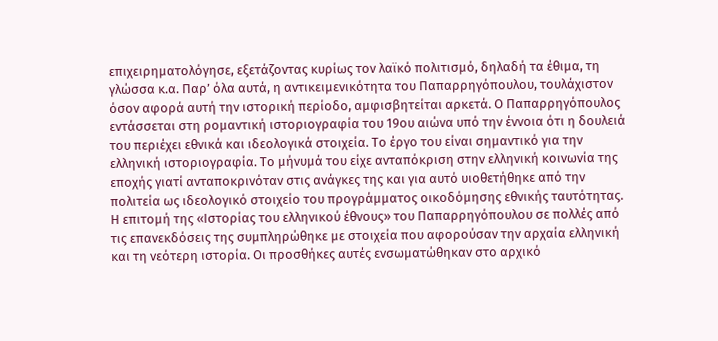επιχειρηματολόγησε, εξετάζοντας κυρίως τον λαϊκό πολιτισμό, δηλαδή τα έθιμα, τη γλώσσα κ.α. Παρ’ όλα αυτά, η αντικειμενικότητα του Παπαρρηγόπουλου, τουλάχιστον όσον αφορά αυτή την ιστορική περίοδο, αμφισβητείται αρκετά. Ο Παπαρρηγόπουλος εντάσσεται στη ρομαντική ιστοριογραφία του 19ου αιώνα υπό την έννοια ότι η δουλειά του περιέχει εθνικά και ιδεολογικά στοιχεία. Το έργο του είναι σημαντικό για την ελληνική ιστοριογραφία. Το μήνυμά του είχε ανταπόκριση στην ελληνική κοινωνία της εποχής γιατί ανταποκρινόταν στις ανάγκες της και για αυτό υιοθετήθηκε από την πολιτεία ως ιδεολογικό στοιχείο του προγράμματος οικοδόμησης εθνικής ταυτότητας. Η επιτομή της «Ιστορίας του ελληνικού έθνους» του Παπαρρηγόπουλου σε πολλές από τις επανεκδόσεις της συμπληρώθηκε με στοιχεία που αφορούσαν την αρχαία ελληνική και τη νεότερη ιστορία. Οι προσθήκες αυτές ενσωματώθηκαν στο αρχικό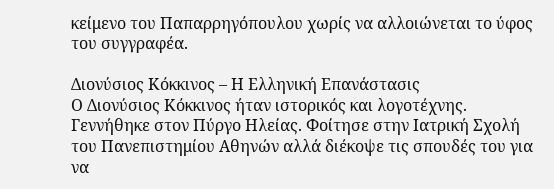κείμενο του Παπαρρηγόπουλου χωρίς να αλλοιώνεται το ύφος του συγγραφέα.

Διονύσιος Κόκκινος – Η Ελληνική Επανάστασις
Ο Διονύσιος Κόκκινος ήταν ιστορικός και λογοτέχνης. Γεννήθηκε στον Πύργο Ηλείας. Φοίτησε στην Ιατρική Σχολή του Πανεπιστημίου Αθηνών αλλά διέκοψε τις σπουδές του για να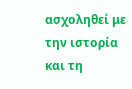ασχοληθεί με την ιστορία και τη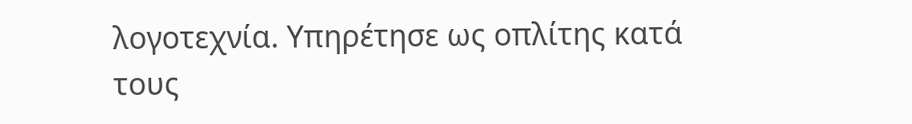λογοτεχνία. Υπηρέτησε ως οπλίτης κατά τους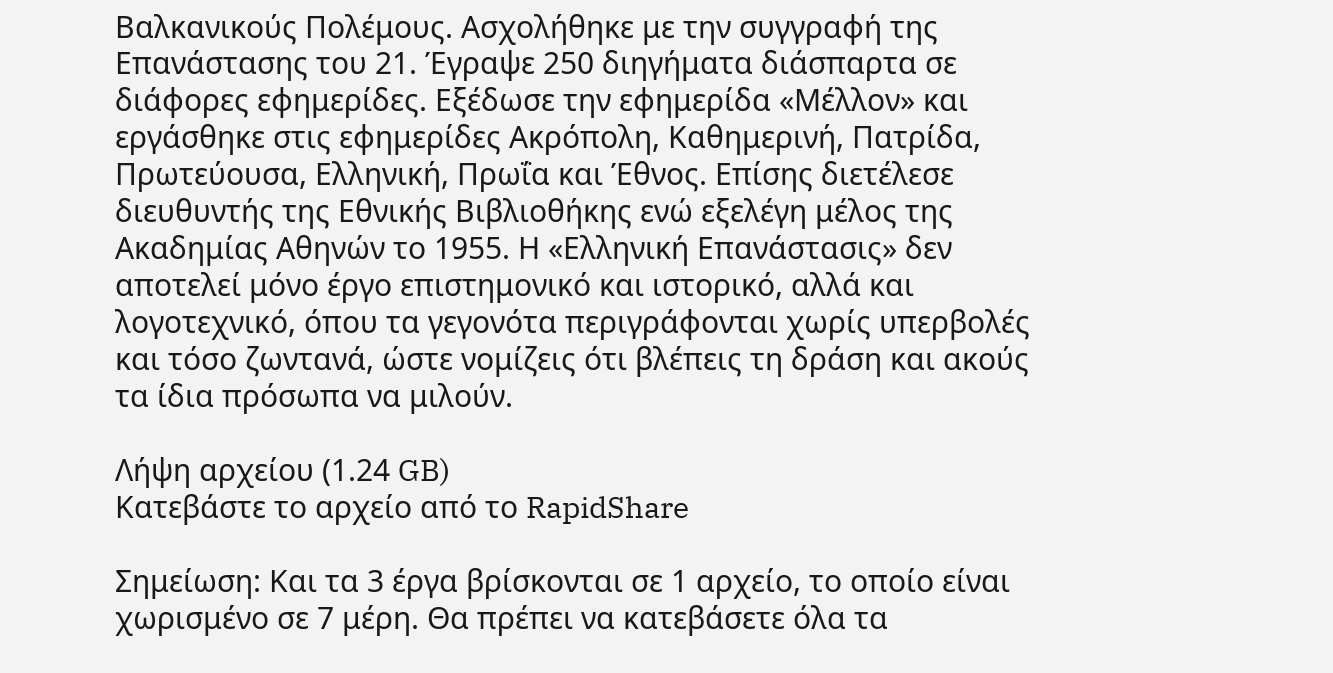Βαλκανικούς Πολέμους. Ασχολήθηκε με την συγγραφή της Επανάστασης του 21. Έγραψε 250 διηγήματα διάσπαρτα σε διάφορες εφημερίδες. Εξέδωσε την εφημερίδα «Μέλλον» και εργάσθηκε στις εφημερίδες Ακρόπολη, Καθημερινή, Πατρίδα, Πρωτεύουσα, Ελληνική, Πρωΐα και Έθνος. Επίσης διετέλεσε διευθυντής της Εθνικής Βιβλιοθήκης ενώ εξελέγη μέλος της Ακαδημίας Αθηνών το 1955. Η «Ελληνική Επανάστασις» δεν αποτελεί μόνο έργο επιστημονικό και ιστορικό, αλλά και λογοτεχνικό, όπου τα γεγονότα περιγράφονται χωρίς υπερβολές και τόσο ζωντανά, ώστε νομίζεις ότι βλέπεις τη δράση και ακούς τα ίδια πρόσωπα να μιλούν.

Λήψη αρχείου (1.24 GB)
Κατεβάστε το αρχείο από το RapidShare

Σημείωση: Και τα 3 έργα βρίσκονται σε 1 αρχείο, το οποίο είναι χωρισμένο σε 7 μέρη. Θα πρέπει να κατεβάσετε όλα τα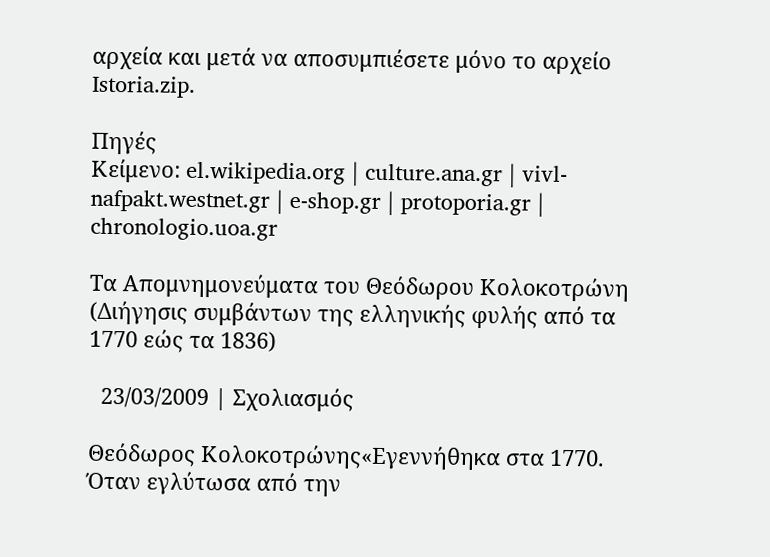αρχεία και μετά να αποσυμπιέσετε μόνο το αρχείο Istoria.zip.

Πηγές
Κείμενο: el.wikipedia.org | culture.ana.gr | vivl-nafpakt.westnet.gr | e-shop.gr | protoporia.gr | chronologio.uoa.gr

Τα Απομνημονεύματα του Θεόδωρου Κολοκοτρώνη (Διήγησις συμβάντων της ελληνικής φυλής από τα 1770 εώς τα 1836)

  23/03/2009 | Σχολιασμός

Θεόδωρος Κολοκοτρώνης«Εγεννήθηκα στα 1770.
Όταν εγλύτωσα από την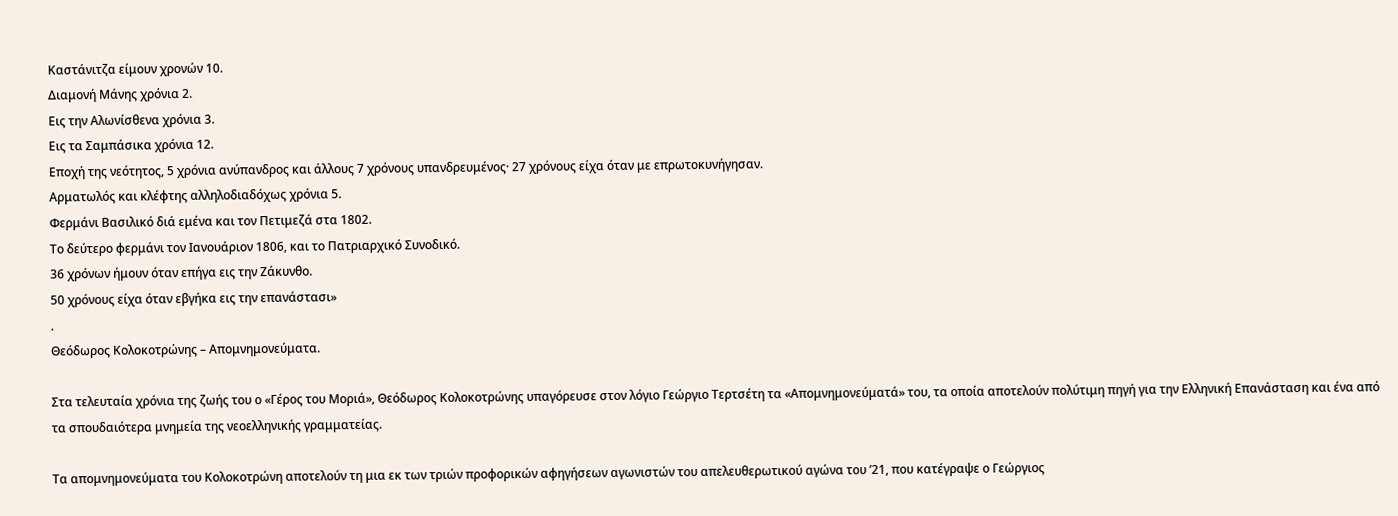Καστάνιτζα είμουν χρονών 10.
Διαμονή Μάνης χρόνια 2.
Εις την Αλωνίσθενα χρόνια 3.
Εις τα Σαμπάσικα χρόνια 12.
Εποχή της νεότητος, 5 χρόνια ανύπανδρος και άλλους 7 χρόνους υπανδρευμένος· 27 χρόνους είχα όταν με επρωτοκυνήγησαν.
Αρματωλός και κλέφτης αλληλοδιαδόχως χρόνια 5.
Φερμάνι Βασιλικό διά εμένα και τον Πετιμεζά στα 1802.
Το δεύτερο φερμάνι τον Ιανουάριον 1806, και το Πατριαρχικό Συνοδικό.
36 χρόνων ήμουν όταν επήγα εις την Ζάκυνθο.
50 χρόνους είχα όταν εβγήκα εις την επανάστασι»
.
Θεόδωρος Κολοκοτρώνης – Απομνημονεύματα.

Στα τελευταία χρόνια της ζωής του ο «Γέρος του Μοριά», Θεόδωρος Κολοκοτρώνης υπαγόρευσε στον λόγιο Γεώργιο Τερτσέτη τα «Απομνημονεύματά» του, τα οποία αποτελούν πολύτιμη πηγή για την Ελληνική Επανάσταση και ένα από τα σπουδαιότερα μνημεία της νεοελληνικής γραμματείας.

Τα απομνημονεύματα του Κολοκοτρώνη αποτελούν τη μια εκ των τριών προφορικών αφηγήσεων αγωνιστών του απελευθερωτικού αγώνα του ’21, που κατέγραψε ο Γεώργιος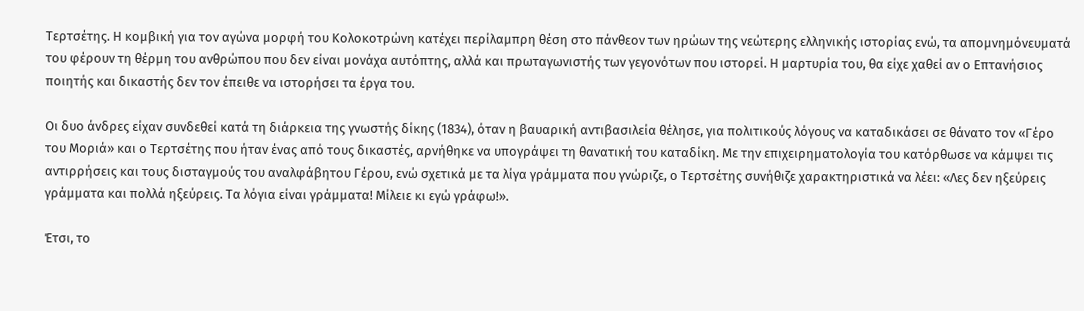Τερτσέτης. Η κομβική για τον αγώνα μορφή του Κολοκοτρώνη κατέχει περίλαμπρη θέση στο πάνθεον των ηρώων της νεώτερης ελληνικής ιστορίας ενώ, τα απομνημόνευματά του φέρουν τη θέρμη του ανθρώπου που δεν είναι μονάχα αυτόπτης, αλλά και πρωταγωνιστής των γεγονότων που ιστορεί. Η μαρτυρία του, θα είχε χαθεί αν ο Επτανήσιος ποιητής και δικαστής δεν τον έπειθε να ιστορήσει τα έργα του.

Οι δυο άνδρες είχαν συνδεθεί κατά τη διάρκεια της γνωστής δίκης (1834), όταν η βαυαρική αντιβασιλεία θέλησε, για πολιτικούς λόγους να καταδικάσει σε θάνατο τον «Γέρο του Μοριά» και ο Τερτσέτης που ήταν ένας από τους δικαστές, αρνήθηκε να υπογράψει τη θανατική του καταδίκη. Με την επιχειρηματολογία του κατόρθωσε να κάμψει τις αντιρρήσεις και τους δισταγμούς του αναλφάβητου Γέρου, ενώ σχετικά με τα λίγα γράμματα που γνώριζε, ο Τερτσέτης συνήθιζε χαρακτηριστικά να λέει: «Λες δεν ηξεύρεις γράμματα και πολλά ηξεύρεις. Τα λόγια είναι γράμματα! Μίλειε κι εγώ γράφω!».

Έτσι, το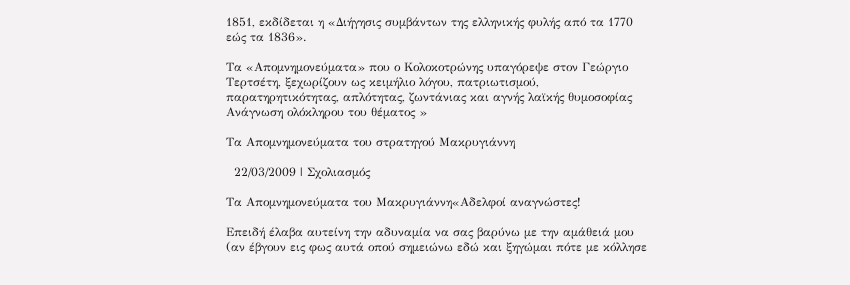1851, εκδίδεται η «Διήγησις συμβάντων της ελληνικής φυλής από τα 1770 εώς τα 1836».

Τα «Απομνημονεύματα» που ο Κολοκοτρώνης υπαγόρεψε στον Γεώργιο Τερτσέτη, ξεχωρίζουν ως κειμήλιο λόγου, πατριωτισμού, παρατηρητικότητας, απλότητας, ζωντάνιας και αγνής λαϊκής θυμοσοφίας
Ανάγνωση ολόκληρου του θέματος »

Τα Απομνημονεύματα του στρατηγού Μακρυγιάννη

  22/03/2009 | Σχολιασμός

Τα Απομνημονεύματα του Μακρυγιάννη«Αδελφοί αναγνώστες!

Επειδή έλαβα αυτείνη την αδυναμία να σας βαρύνω με την αμάθειά μου (αν έβγουν εις φως αυτά οπού σημειώνω εδώ και ξηγώμαι πότε με κόλλησε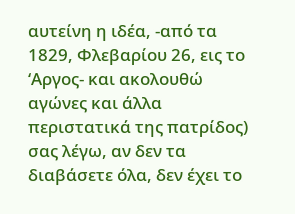αυτείνη η ιδέα, -από τα 1829, Φλεβαρίου 26, εις το ‘Αργος- και ακολουθώ αγώνες και άλλα περιστατικά της πατρίδος) σας λέγω, αν δεν τα διαβάσετε όλα, δεν έχει το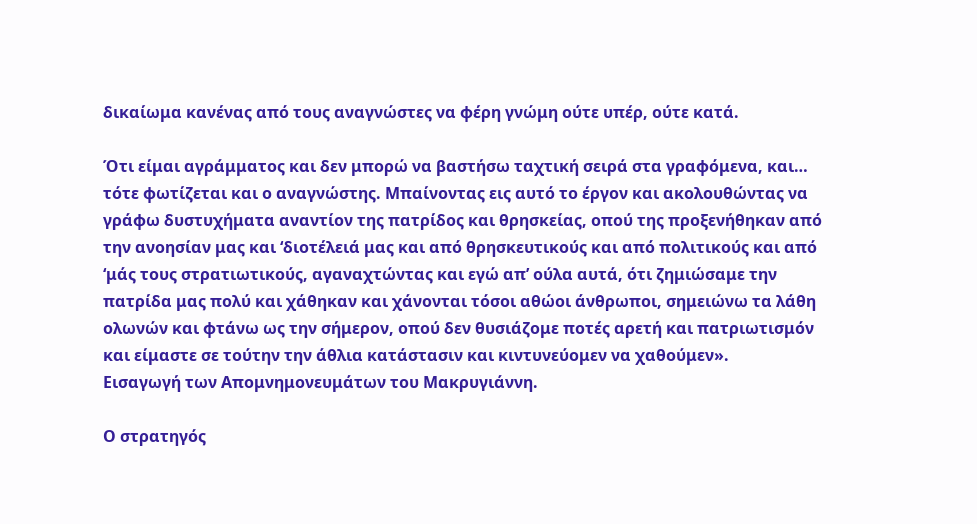δικαίωμα κανένας από τους αναγνώστες να φέρη γνώμη ούτε υπέρ, ούτε κατά.

Ότι είμαι αγράμματος και δεν μπορώ να βαστήσω ταχτική σειρά στα γραφόμενα, και… τότε φωτίζεται και ο αναγνώστης. Μπαίνοντας εις αυτό το έργον και ακολουθώντας να γράφω δυστυχήματα αναντίον της πατρίδος και θρησκείας, οπού της προξενήθηκαν από την ανοησίαν μας και ‘διοτέλειά μας και από θρησκευτικούς και από πολιτικούς και από ‘μάς τους στρατιωτικούς, αγαναχτώντας και εγώ απ’ ούλα αυτά, ότι ζημιώσαμε την πατρίδα μας πολύ και χάθηκαν και χάνονται τόσοι αθώοι άνθρωποι, σημειώνω τα λάθη ολωνών και φτάνω ως την σήμερον, οπού δεν θυσιάζομε ποτές αρετή και πατριωτισμόν και είμαστε σε τούτην την άθλια κατάστασιν και κιντυνεύομεν να χαθούμεν».
Εισαγωγή των Απομνημονευμάτων του Μακρυγιάννη.

Ο στρατηγός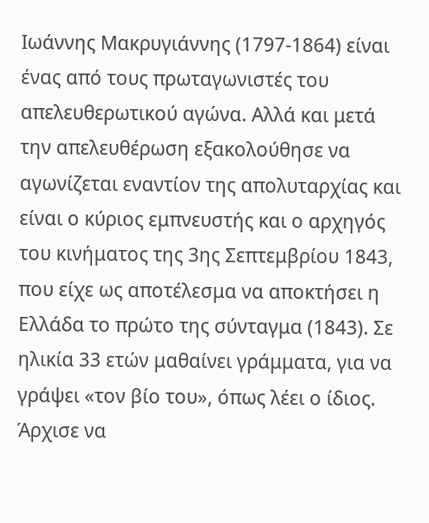Ιωάννης Μακρυγιάννης (1797-1864) είναι ένας από τους πρωταγωνιστές του απελευθερωτικού αγώνα. Αλλά και μετά την απελευθέρωση εξακολούθησε να αγωνίζεται εναντίον της απολυταρχίας και είναι ο κύριος εμπνευστής και ο αρχηγός του κινήματος της 3ης Σεπτεμβρίου 1843, που είχε ως αποτέλεσμα να αποκτήσει η Ελλάδα το πρώτο της σύνταγμα (1843). Σε ηλικία 33 ετών μαθαίνει γράμματα, για να γράψει «τον βίο του», όπως λέει ο ίδιος. Άρχισε να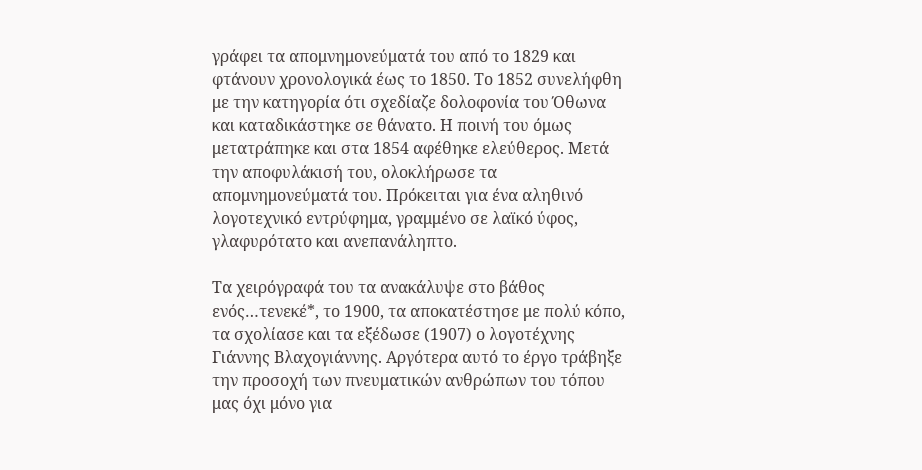γράφει τα απομνημονεύματά του από το 1829 και φτάνουν χρονολογικά έως το 1850. Το 1852 συνελήφθη με την κατηγορία ότι σχεδίαζε δολοφονία του Όθωνα και καταδικάστηκε σε θάνατο. Η ποινή του όμως μετατράπηκε και στα 1854 αφέθηκε ελεύθερος. Μετά την αποφυλάκισή του, ολοκλήρωσε τα απομνημονεύματά του. Πρόκειται για ένα αληθινό λογοτεχνικό εντρύφημα, γραμμένο σε λαϊκό ύφος, γλαφυρότατο και ανεπανάληπτο.

Τα χειρόγραφά του τα ανακάλυψε στο βάθος ενός…τενεκέ*, το 1900, τα αποκατέστησε με πολύ κόπο, τα σχολίασε και τα εξέδωσε (1907) ο λογοτέχνης Γιάννης Βλαχογιάννης. Αργότερα αυτό το έργο τράβηξε την προσοχή των πνευματικών ανθρώπων του τόπου μας όχι μόνο για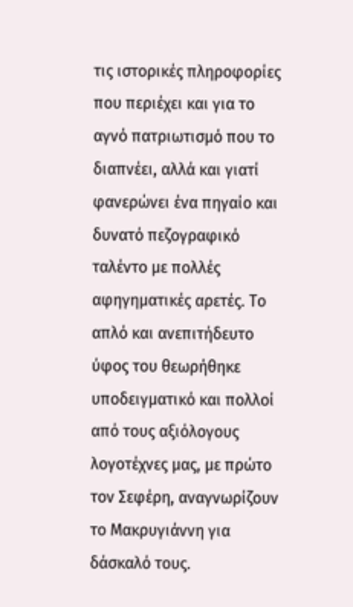τις ιστορικές πληροφορίες που περιέχει και για το αγνό πατριωτισμό που το διαπνέει, αλλά και γιατί φανερώνει ένα πηγαίο και δυνατό πεζογραφικό ταλέντο με πολλές αφηγηματικές αρετές. Το απλό και ανεπιτήδευτο ύφος του θεωρήθηκε υποδειγματικό και πολλοί από τους αξιόλογους λογοτέχνες μας, με πρώτο τον Σεφέρη, αναγνωρίζουν το Μακρυγιάννη για δάσκαλό τους.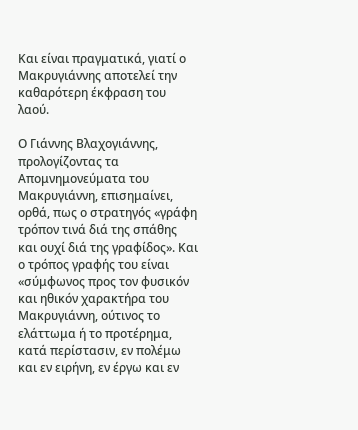Και είναι πραγματικά, γιατί ο Μακρυγιάννης αποτελεί την καθαρότερη έκφραση του λαού.

Ο Γιάννης Βλαχογιάννης, προλογίζοντας τα Απομνημονεύματα του Μακρυγιάννη, επισημαίνει, ορθά, πως ο στρατηγός «γράφη τρόπον τινά διά της σπάθης και ουχί διά της γραφίδος». Και ο τρόπος γραφής του είναι «σύμφωνος προς τον φυσικόν και ηθικόν χαρακτήρα του Μακρυγιάννη, ούτινος το ελάττωμα ή το προτέρημα, κατά περίστασιν, εν πολέμω και εν ειρήνη, εν έργω και εν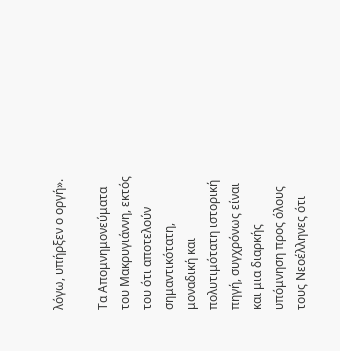λόγω, υπήρξεν ο οργή».

Τα Απομνημονεύματα του Μακρυγιάννη, εκτός του ότι αποτελούν σημαντικότατη, μοναδική και πολυτιμότατη ιστορική πηγή, συγχρόνως είναι και μια διαρκής υπόμνηση προς όλους τους Νεοέλληνες ότι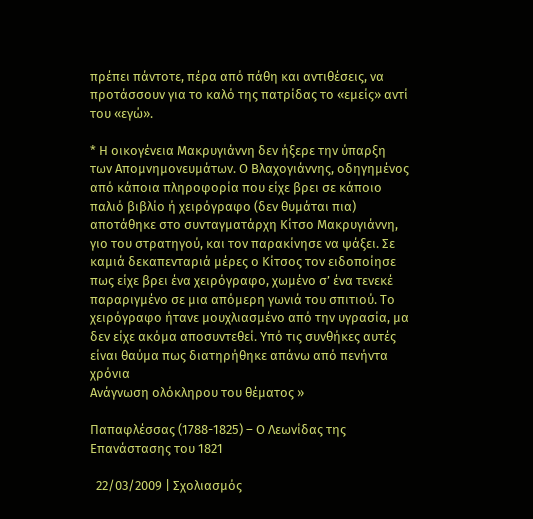πρέπει πάντοτε, πέρα από πάθη και αντιθέσεις, να προτάσσουν για το καλό της πατρίδας το «εμείς» αντί του «εγώ».

* Η οικογένεια Μακρυγιάννη δεν ήξερε την ύπαρξη των Απομνημονευμάτων. Ο Βλαχογιάννης, οδηγημένος από κάποια πληροφορία που είχε βρει σε κάποιο παλιό βιβλίο ή χειρόγραφο (δεν θυμάται πια) αποτάθηκε στο συνταγματάρχη Κίτσο Μακρυγιάννη, γιο του στρατηγού, και τον παρακίνησε να ψάξει. Σε καμιά δεκαπενταριά μέρες ο Κίτσος τον ειδοποίησε πως είχε βρει ένα χειρόγραφο, χωμένο σ’ ένα τενεκέ παραριγμένο σε μια απόμερη γωνιά του σπιτιού. Το χειρόγραφο ήτανε μουχλιασμένο από την υγρασία, μα δεν είχε ακόμα αποσυντεθεί. Υπό τις συνθήκες αυτές είναι θαύμα πως διατηρήθηκε απάνω από πενήντα χρόνια
Ανάγνωση ολόκληρου του θέματος »

Παπαφλέσσας (1788-1825) – Ο Λεωνίδας της Επανάστασης του 1821

  22/03/2009 | Σχολιασμός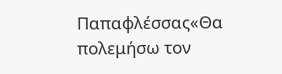Παπαφλέσσας«Θα πολεμήσω τον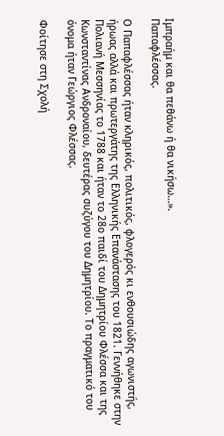Ιμπραήμ και θα πεθάνω ή θα νικήσω…».
Παπαφλέσσας.

Ο Παπαφλέσσας ήταν κληρικός, πολιτικός, φλογερός κι ενθουσιώδης αγωνιστής, ήρωας αλλά και πρωτεργάτης της Eλληνικής Επανάστασης του 1821. Γεννήθηκε στην Πολιανή Μεσσηνίας το 1788 και ήταν το 28ο παιδί του Δημητρίου Φλέσσα και της Κωνσταντίνας Ανδροναίου, δευτέρας συζύγου του Δημητρίου. Το πραγματικό του όνομα ήταν Γεώργιος Φλέσσας.

Φοίτησε στη Σχολή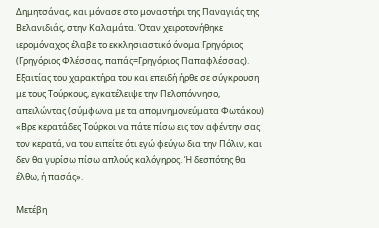Δημητσάνας, και μόνασε στο μοναστήρι της Παναγιάς της Βελανιδιάς, στην Καλαμάτα. Όταν χειροτονήθηκε ιερομόναχος έλαβε το εκκλησιαστικό όνομα Γρηγόριος (Γρηγόριος Φλέσσας, παπάς=Γρηγόριος Παπαφλέσσας). Εξαιτίας του χαρακτήρα του και επειδή ήρθε σε σύγκρουση με τους Τούρκους, εγκατέλειψε την Πελοπόννησο, απειλώντας (σύμφωνα με τα απομνημονεύματα Φωτάκου) «Βρε κερατάδες Τούρκοι να πάτε πίσω εις τον αφέντην σας τον κερατά, να του ειπείτε ότι εγώ φεύγω δια την Πόλιν, και δεν θα γυρίσω πίσω απλούς καλόγηρος. Ή δεσπότης θα έλθω, ή πασάς».

Μετέβη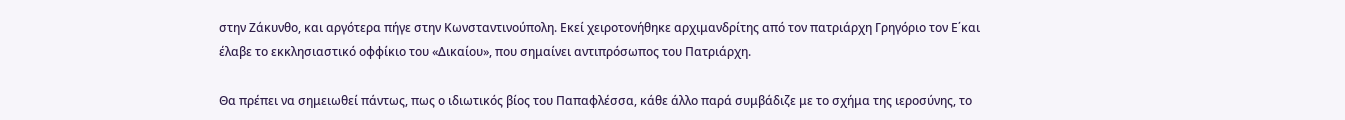στην Ζάκυνθο, και αργότερα πήγε στην Κωνσταντινούπολη. Εκεί χειροτονήθηκε αρχιμανδρίτης από τον πατριάρχη Γρηγόριο τον Ε΄και έλαβε το εκκλησιαστικό οφφίκιο του «Δικαίου», που σημαίνει αντιπρόσωπος του Πατριάρχη.

Θα πρέπει να σημειωθεί πάντως, πως ο ιδιωτικός βίος του Παπαφλέσσα, κάθε άλλο παρά συμβάδιζε με το σχήμα της ιεροσύνης, το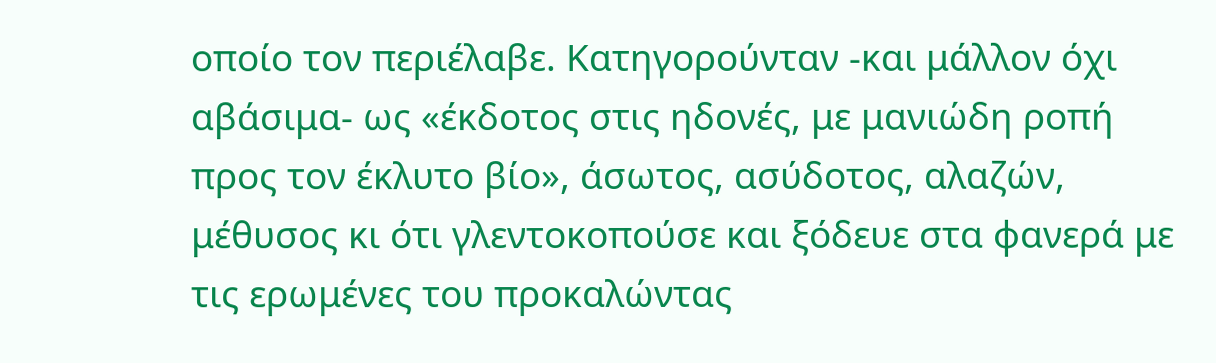οποίο τον περιέλαβε. Κατηγορούνταν -και μάλλον όχι αβάσιμα- ως «έκδοτος στις ηδονές, με μανιώδη ροπή προς τον έκλυτο βίο», άσωτος, ασύδοτος, αλαζών, μέθυσος κι ότι γλεντοκοπούσε και ξόδευε στα φανερά με τις ερωμένες του προκαλώντας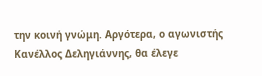την κοινή γνώμη. Αργότερα, ο αγωνιστής Κανέλλος Δεληγιάννης, θα έλεγε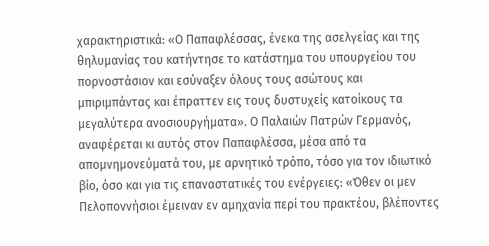χαρακτηριστικά: «Ο Παπαφλέσσας, ένεκα της ασελγείας και της θηλυμανίας του κατήντησε το κατάστημα του υπουργείου του πορνοστάσιον και εσύναξεν όλους τους ασώτους και μπιριμπάντας και έπραττεν εις τους δυστυχείς κατοίκους τα μεγαλύτερα ανοσιουργήματα». Ο Παλαιών Πατρών Γερμανός, αναφέρεται κι αυτός στον Παπαφλέσσα, μέσα από τα απομνημονεύματά του, με αρνητικό τρόπο, τόσο για τον ιδιωτικό βίο, όσο και για τις επαναστατικές του ενέργειες: «Όθεν οι μεν Πελοποννήσιοι έμειναν εν αμηχανία περί του πρακτέου, βλέποντες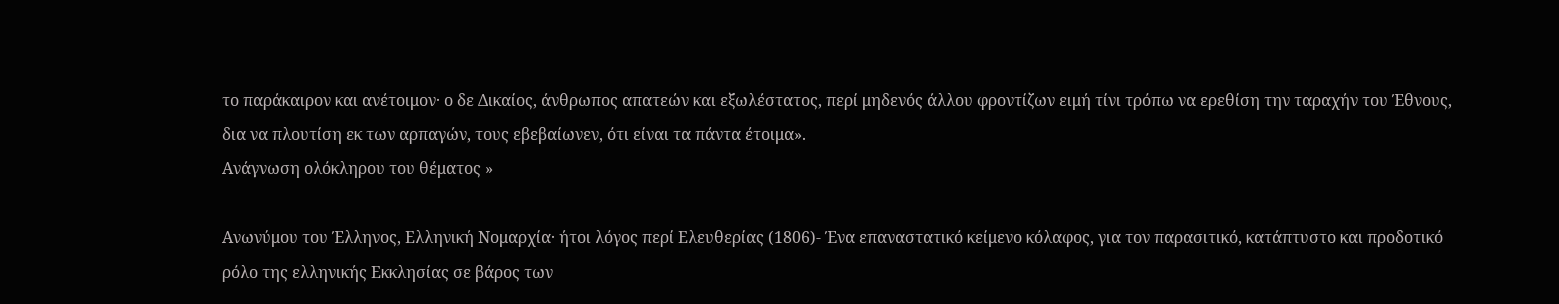το παράκαιρον και ανέτοιμον· ο δε Δικαίος, άνθρωπος απατεών και εξωλέστατος, περί μηδενός άλλου φροντίζων ειμή τίνι τρόπω να ερεθίση την ταραχήν του Έθνους, δια να πλουτίση εκ των αρπαγών, τους εβεβαίωνεν, ότι είναι τα πάντα έτοιμα».
Ανάγνωση ολόκληρου του θέματος »

Ανωνύμου του Έλληνος, Ελληνική Νομαρχία· ήτοι λόγος περί Ελευθερίας (1806)- Ένα επαναστατικό κείμενο κόλαφος, για τον παρασιτικό, κατάπτυστο και προδοτικό ρόλο της ελληνικής Εκκλησίας σε βάρος των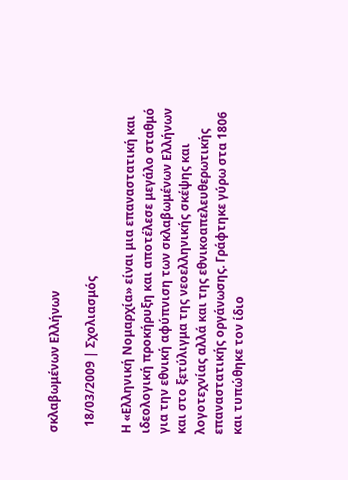σκλαβωμένων Ελλήνων

  18/03/2009 | Σχολιασμός

Η «Ελληνική Νομαρχία» είναι μια επαναστατική και ιδεολογική προκήρυξη και αποτέλεσε μεγάλο σταθμό για την εθνική αφύπνιση των σκλαβωμένων Ελλήνων και στο ξετύλιγμα της νεοελληνικής σκέψης και λογοτεχνίας αλλά και της εθνικοαπελευθερωτικής επαναστατικής οργάνωσης. Γράφτηκε γύρω στα 1806 και τυπώθηκε τον ίδιο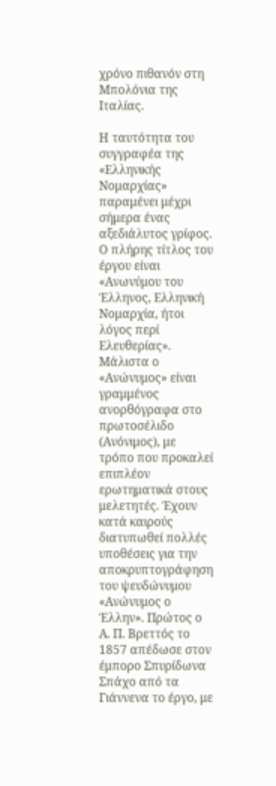χρόνο πιθανόν στη Μπολόνια της Ιταλίας.

Η ταυτότητα του συγγραφέα της «Ελληνικής Νομαρχίας» παραμένει μέχρι σήμερα ένας αξεδιάλυτος γρίφος. Ο πλήρης τίτλος του έργου είναι «Ανωνύμου του Έλληνος, Ελληνική Νομαρχία, ήτοι λόγος περί Ελευθερίας». Μάλιστα ο «Ανώνυμος» είναι γραμμένος ανορθόγραφα στο πρωτοσέλιδο (Ανόνιμος), με τρόπο που προκαλεί επιπλέον ερωτηματικά στους μελετητές. Έχουν κατά καιρούς διατυπωθεί πολλές υποθέσεις για την αποκρυπτογράφηση του ψευδώνυμου «Ανώνυμος ο Έλλην». Πρώτος ο Α. Π. Βρεττός το 1857 απέδωσε στον έμπορο Σπυρίδωνα Σπάχο από τα Γιάννενα το έργο, με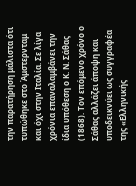την παρατήρηση μάλιστα ότι τυπώθηκε στο Άμστερνταμ και όχι στην Ιταλία. Σε λίγα χρόνια επαναλαμβάνει την ίδια υπόθεση ο Κ. Ν. Σάθας (1868). Τον επόμενο χρόνο ο Σάθας αλλάζει άποψη και υποδεικνύει ως συγγραφέα της «Ελληνικής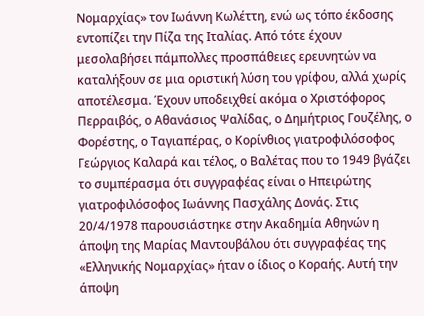Νομαρχίας» τον Ιωάννη Κωλέττη, ενώ ως τόπο έκδοσης εντοπίζει την Πίζα της Ιταλίας. Από τότε έχουν μεσολαβήσει πάμπολλες προσπάθειες ερευνητών να καταλήξουν σε μια οριστική λύση του γρίφου, αλλά χωρίς αποτέλεσμα. Έχουν υποδειχθεί ακόμα ο Χριστόφορος Περραιβός, ο Αθανάσιος Ψαλίδας, ο Δημήτριος Γουζέλης, ο Φορέστης, ο Ταγιαπέρας, ο Κορίνθιος γιατροφιλόσοφος Γεώργιος Καλαρά και τέλος, ο Βαλέτας που το 1949 βγάζει το συμπέρασμα ότι συγγραφέας είναι ο Ηπειρώτης γιατροφιλόσοφος Ιωάννης Πασχάλης Δονάς. Στις 20/4/1978 παρουσιάστηκε στην Ακαδημία Αθηνών η άποψη της Μαρίας Μαντουβάλου ότι συγγραφέας της «Ελληνικής Νομαρχίας» ήταν ο ίδιος ο Κοραής. Αυτή την άποψη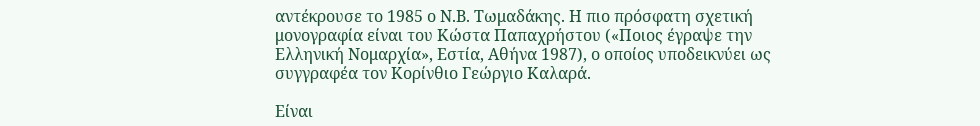αντέκρουσε το 1985 ο Ν.Β. Τωμαδάκης. Η πιο πρόσφατη σχετική μονογραφία είναι του Κώστα Παπαχρήστου («Ποιος έγραψε την Ελληνική Νομαρχία», Εστία, Αθήνα 1987), ο οποίος υποδεικνύει ως συγγραφέα τον Κορίνθιο Γεώργιο Καλαρά.

Είναι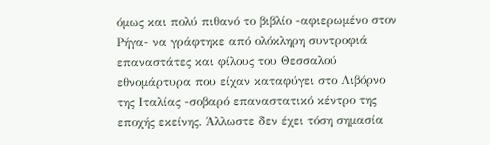όμως και πολύ πιθανό το βιβλίο -αφιερωμένο στον Ρήγα- να γράφτηκε από ολόκληρη συντροφιά επαναστάτες και φίλους του Θεσσαλού εθνομάρτυρα που είχαν καταφύγει στο Λιβόρνο της Ιταλίας -σοβαρό επαναστατικό κέντρο της εποχής εκείνης. Άλλωστε δεν έχει τόση σημασία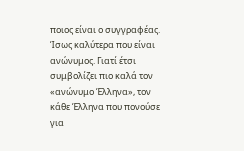ποιος είναι ο συγγραφέας. Ίσως καλύτερα που είναι ανώνυμος. Γιατί έτσι συμβολίζει πιο καλά τον «ανώνυμο Έλληνα», τον κάθε Έλληνα που πονούσε για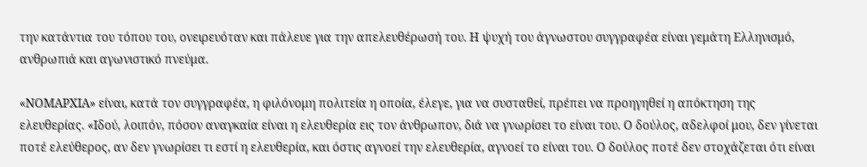την κατάντια του τόπου του, ονειρευόταν και πάλευε για την απελευθέρωσή του. Η ψυχή του άγνωστου συγγραφέα είναι γεμάτη Ελληνισμό, ανθρωπιά και αγωνιστικό πνεύμα.

«ΝΟΜΑΡΧΙΑ» είναι, κατά τον συγγραφέα, η φιλόνομη πολιτεία η οποία, έλεγε, για να συσταθεί, πρέπει να προηγηθεί η απόκτηση της ελευθερίας. «Ιδού, λοιπόν, πόσον αναγκαία είναι η ελευθερία εις τον άνθρωπον, διά να γνωρίσει το είναι του. Ο δούλος, αδελφοί μου, δεν γίνεται ποτέ ελεύθερος, αν δεν γνωρίσει τι εστί η ελευθερία, και όστις αγνοεί την ελευθερία, αγνοεί το είναι του. Ο δούλος ποτέ δεν στοχάζεται ότι είναι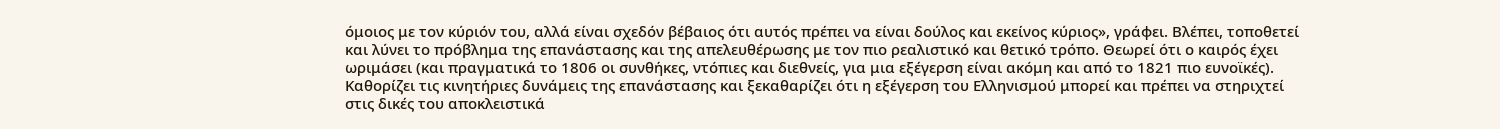όμοιος με τον κύριόν του, αλλά είναι σχεδόν βέβαιος ότι αυτός πρέπει να είναι δούλος και εκείνος κύριος», γράφει. Βλέπει, τοποθετεί και λύνει το πρόβλημα της επανάστασης και της απελευθέρωσης με τον πιο ρεαλιστικό και θετικό τρόπο. Θεωρεί ότι ο καιρός έχει ωριμάσει (και πραγματικά το 1806 οι συνθήκες, ντόπιες και διεθνείς, για μια εξέγερση είναι ακόμη και από το 1821 πιο ευνοϊκές). Καθορίζει τις κινητήριες δυνάμεις της επανάστασης και ξεκαθαρίζει ότι η εξέγερση του Ελληνισμού μπορεί και πρέπει να στηριχτεί στις δικές του αποκλειστικά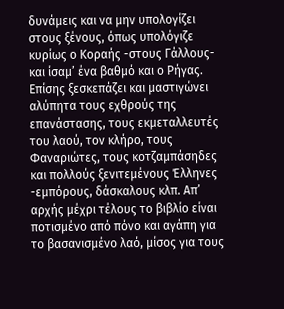δυνάμεις και να μην υπολογίζει στους ξένους, όπως υπολόγιζε κυρίως ο Κοραής -στους Γάλλους- και ίσαμ’ ένα βαθμό και ο Ρήγας. Επίσης ξεσκεπάζει και μαστιγώνει αλύπητα τους εχθρούς της επανάστασης, τους εκμεταλλευτές του λαού, τον κλήρο, τους Φαναριώτες, τους κοτζαμπάσηδες και πολλούς ξενιτεμένους Έλληνες -εμπόρους, δάσκαλους κλπ. Απ’ αρχής μέχρι τέλους το βιβλίο είναι ποτισμένο από πόνο και αγάπη για το βασανισμένο λαό, μίσος για τους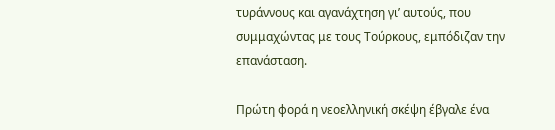τυράννους και αγανάχτηση γι’ αυτούς, που συμμαχώντας με τους Τούρκους, εμπόδιζαν την επανάσταση.

Πρώτη φορά η νεοελληνική σκέψη έβγαλε ένα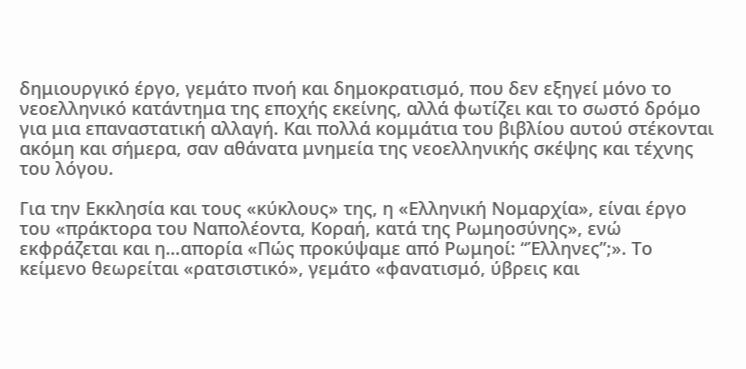δημιουργικό έργο, γεμάτο πνοή και δημοκρατισμό, που δεν εξηγεί μόνο το νεοελληνικό κατάντημα της εποχής εκείνης, αλλά φωτίζει και το σωστό δρόμο για μια επαναστατική αλλαγή. Και πολλά κομμάτια του βιβλίου αυτού στέκονται ακόμη και σήμερα, σαν αθάνατα μνημεία της νεοελληνικής σκέψης και τέχνης του λόγου.

Για την Εκκλησία και τους «κύκλους» της, η «Ελληνική Νομαρχία», είναι έργο του «πράκτορα του Ναπολέοντα, Κοραή, κατά της Ρωμηοσύνης», ενώ εκφράζεται και η…απορία «Πώς προκύψαμε από Ρωμηοί: “Έλληνες”;». Το κείμενο θεωρείται «ρατσιστικό», γεμάτο «φανατισμό, ύβρεις και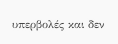υπερβολές και δεν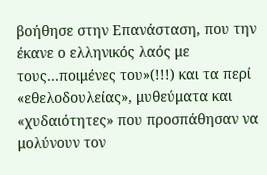βοήθησε στην Επανάσταση, που την έκανε ο ελληνικός λαός με τους…ποιμένες του»(!!!) και τα περί «εθελοδουλείας», μυθεύματα και «χυδαιότητες» που προσπάθησαν να μολύνουν τον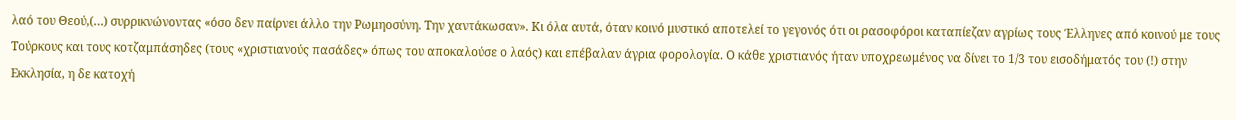λαό του Θεού,(…) συρρικνώνοντας «όσο δεν παίρνει άλλο την Ρωμηοσύνη. Την χαντάκωσαν». Κι όλα αυτά, όταν κοινό μυστικό αποτελεί το γεγονός ότι οι ρασοφόροι καταπίεζαν αγρίως τους Έλληνες από κοινού με τους Τούρκους και τους κοτζαμπάσηδες (τους «χριστιανούς πασάδες» όπως του αποκαλούσε ο λαός) και επέβαλαν άγρια φορολογία. Ο κάθε χριστιανός ήταν υποχρεωμένος να δίνει το 1/3 του εισοδήματός του (!) στην Εκκλησία, η δε κατοχή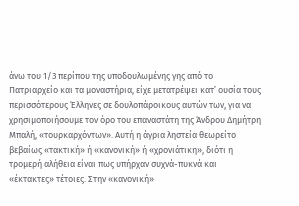άνω του 1/3 περίπου της υποδουλωμένης γης από το Πατριαρχείο και τα μοναστήρια, είχε μετατρέψει κατ’ ουσία τους περισσότερους Έλληνες σε δουλοπάροικους αυτών των, για να χρησιμοποιήσουμε τον όρο του επαναστάτη της Άνδρου Δημήτρη Μπαλή, «τουρκαρχόντων». Αυτή η άγρια ληστεία θεωρείτο βεβαίως «τακτική» ή «κανονική» ή «χρονιάτικη», διότι η τρομερή αλήθεια είναι πως υπήρχαν συχνά-πυκνά και «έκτακτες» τέτοιες. Στην «κανονική»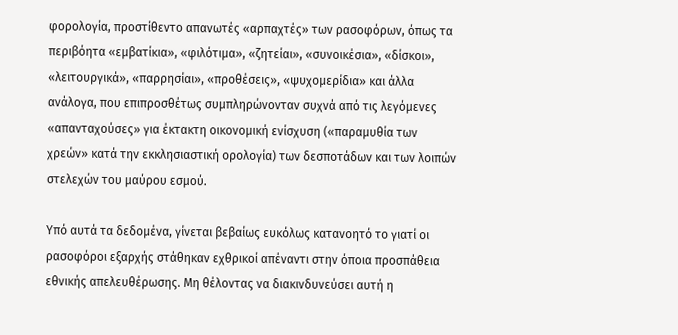φορολογία, προστίθεντο απανωτές «αρπαχτές» των ρασοφόρων, όπως τα περιβόητα «εμβατίκια», «φιλότιμα», «ζητείαι», «συνοικέσια», «δίσκοι», «λειτουργικά», «παρρησίαι», «προθέσεις», «ψυχομερίδια» και άλλα ανάλογα, που επιπροσθέτως συμπληρώνονταν συχνά από τις λεγόμενες «απανταχούσες» για έκτακτη οικονομική ενίσχυση («παραμυθία των χρεών» κατά την εκκλησιαστική ορολογία) των δεσποτάδων και των λοιπών στελεχών του μαύρου εσμού.

Υπό αυτά τα δεδομένα, γίνεται βεβαίως ευκόλως κατανοητό το γιατί οι ρασοφόροι εξαρχής στάθηκαν εχθρικοί απέναντι στην όποια προσπάθεια εθνικής απελευθέρωσης. Μη θέλοντας να διακινδυνεύσει αυτή η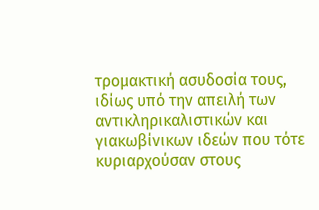τρομακτική ασυδοσία τους, ιδίως υπό την απειλή των αντικληρικαλιστικών και γιακωβίνικων ιδεών που τότε κυριαρχούσαν στους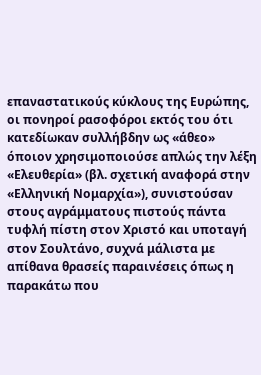επαναστατικούς κύκλους της Ευρώπης, οι πονηροί ρασοφόροι εκτός του ότι κατεδίωκαν συλλήβδην ως «άθεο» όποιον χρησιμοποιούσε απλώς την λέξη «Ελευθερία» (βλ. σχετική αναφορά στην «Ελληνική Νομαρχία»), συνιστούσαν στους αγράμματους πιστούς πάντα τυφλή πίστη στον Χριστό και υποταγή στον Σουλτάνο, συχνά μάλιστα με απίθανα θρασείς παραινέσεις όπως η παρακάτω που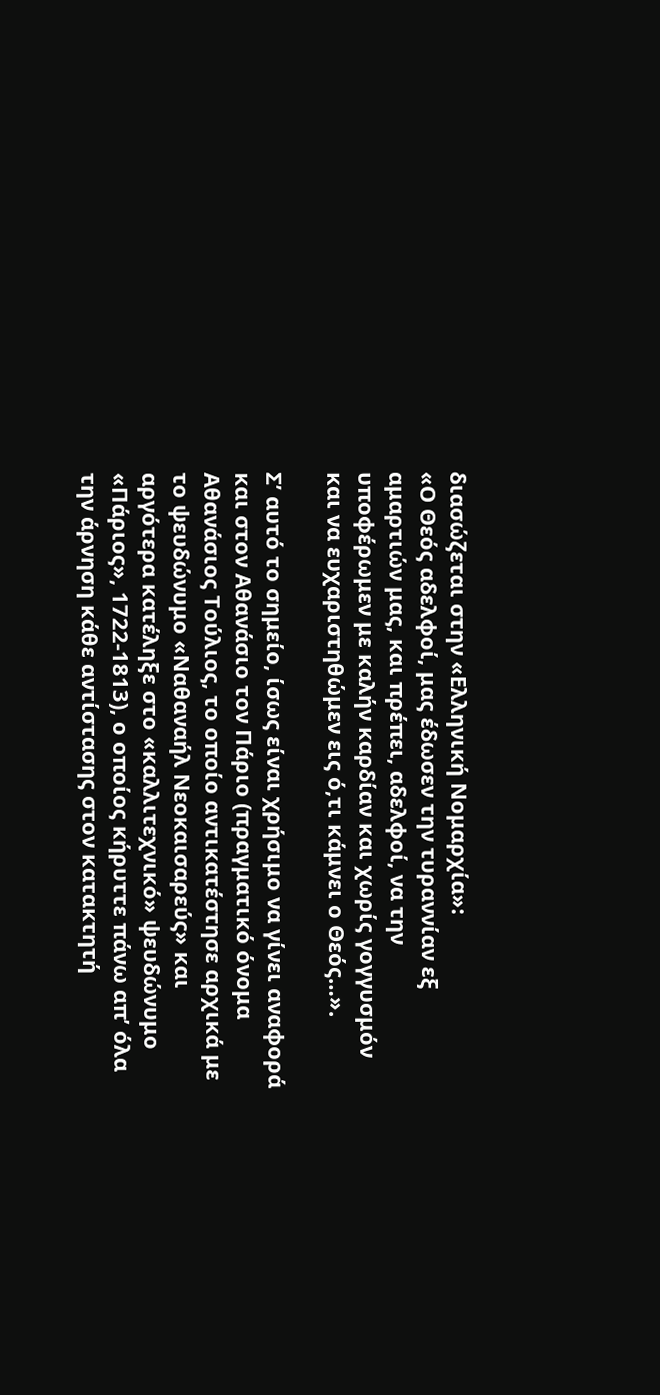διασώζεται στην «Ελληνική Νομαρχία»:
«Ο Θεός αδελφοί, μας έδωσεν την τυραννίαν εξ αμαρτιών μας, και πρέπει, αδελφοί, να την υποφέρωμεν με καλήν καρδίαν και χωρίς γογγυσμόν και να ευχαριστηθώμεν εις ό,τι κάμνει ο Θεός…».

Σ’ αυτό το σημείο, ίσως είναι χρήσιμο να γίνει αναφορά και στον Αθανάσιο τον Πάριο (πραγματικό όνομα Αθανάσιος Τούλιος, το οποίο αντικατέστησε αρχικά με το ψευδώνυμο «Ναθαναήλ Νεοκαισαρεύς» και αργότερα κατέληξε στο «καλλιτεχνικό» ψευδώνυμο «Πάριος», 1722-1813), ο οποίος κήρυττε πάνω απ’ όλα την άρνηση κάθε αντίστασης στον κατακτητή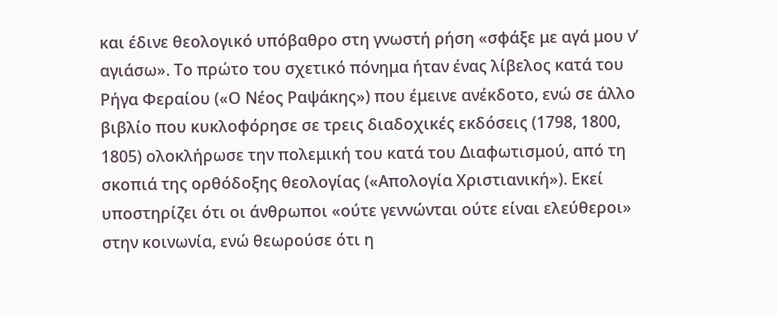και έδινε θεολογικό υπόβαθρο στη γνωστή ρήση «σφάξε με αγά μου ν’ αγιάσω». Το πρώτο του σχετικό πόνημα ήταν ένας λίβελος κατά του Ρήγα Φεραίου («Ο Νέος Ραψάκης») που έμεινε ανέκδοτο, ενώ σε άλλο βιβλίο που κυκλοφόρησε σε τρεις διαδοχικές εκδόσεις (1798, 1800, 1805) ολοκλήρωσε την πολεμική του κατά του Διαφωτισμού, από τη σκοπιά της ορθόδοξης θεολογίας («Απολογία Χριστιανική»). Εκεί υποστηρίζει ότι οι άνθρωποι «ούτε γεννώνται ούτε είναι ελεύθεροι» στην κοινωνία, ενώ θεωρούσε ότι η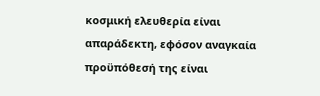κοσμική ελευθερία είναι απαράδεκτη, εφόσον αναγκαία προϋπόθεσή της είναι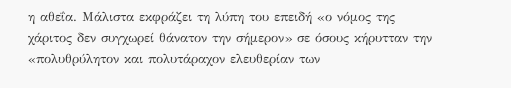η αθεΐα. Μάλιστα εκφράζει τη λύπη του επειδή «ο νόμος της χάριτος δεν συγχωρεί θάνατον την σήμερον» σε όσους κήρυτταν την «πολυθρύλητον και πολυτάραχον ελευθερίαν των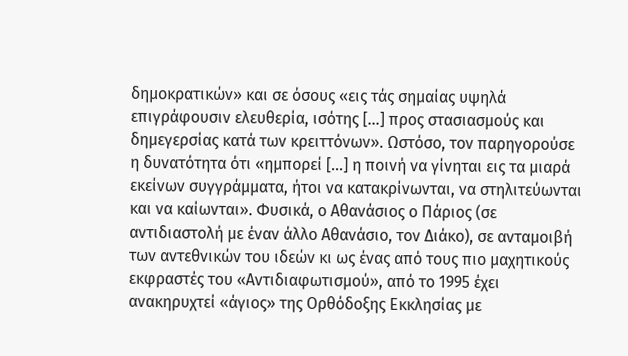δημοκρατικών» και σε όσους «εις τάς σημαίας υψηλά επιγράφουσιν ελευθερία, ισότης […] προς στασιασμούς και δημεγερσίας κατά των κρειττόνων». Ωστόσο, τον παρηγορούσε η δυνατότητα ότι «ημπορεί […] η ποινή να γίνηται εις τα μιαρά εκείνων συγγράμματα, ήτοι να κατακρίνωνται, να στηλιτεύωνται και να καίωνται». Φυσικά, ο Αθανάσιος ο Πάριος (σε αντιδιαστολή με έναν άλλο Αθανάσιο, τον Διάκο), σε ανταμοιβή των αντεθνικών του ιδεών κι ως ένας από τους πιο μαχητικούς εκφραστές του «Αντιδιαφωτισμού», από το 1995 έχει ανακηρυχτεί «άγιος» της Ορθόδοξης Εκκλησίας με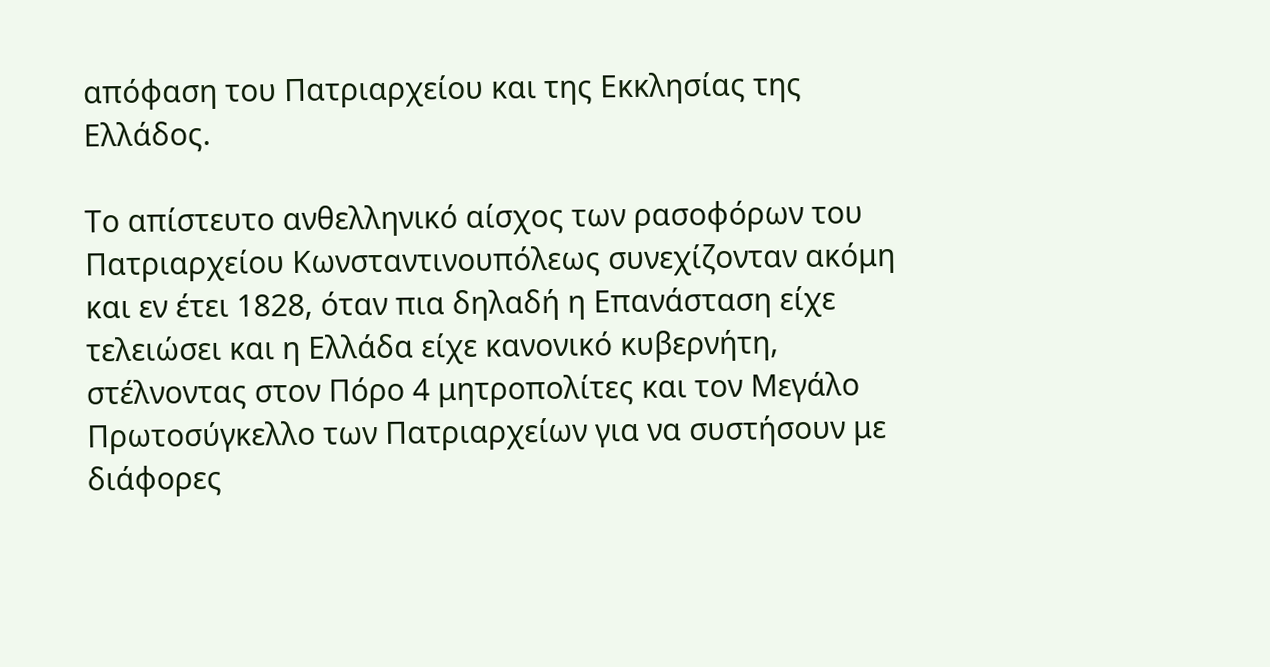απόφαση του Πατριαρχείου και της Εκκλησίας της Ελλάδος.

Το απίστευτο ανθελληνικό αίσχος των ρασοφόρων του Πατριαρχείου Κωνσταντινουπόλεως συνεχίζονταν ακόμη και εν έτει 1828, όταν πια δηλαδή η Επανάσταση είχε τελειώσει και η Ελλάδα είχε κανονικό κυβερνήτη, στέλνοντας στον Πόρο 4 μητροπολίτες και τον Μεγάλο Πρωτοσύγκελλο των Πατριαρχείων για να συστήσουν με διάφορες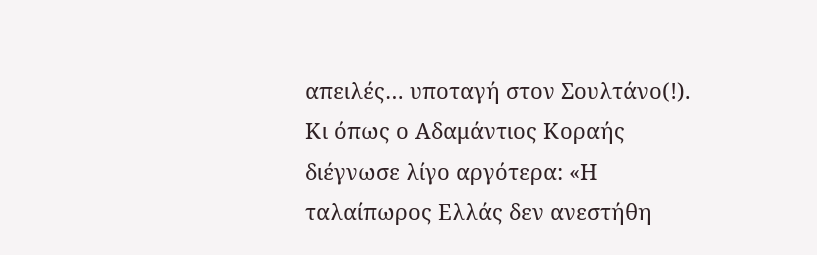απειλές… υποταγή στον Σουλτάνο(!). Κι όπως ο Αδαμάντιος Κοραής διέγνωσε λίγο αργότερα: «Η ταλαίπωρος Ελλάς δεν ανεστήθη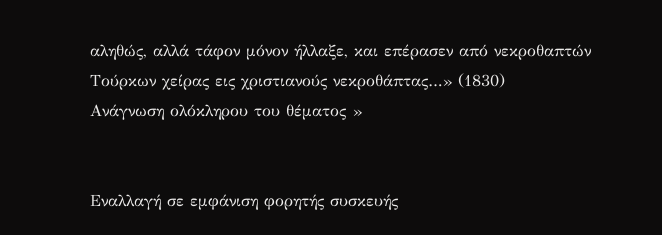αληθώς, αλλά τάφον μόνον ήλλαξε, και επέρασεν από νεκροθαπτών Τούρκων χείρας εις χριστιανούς νεκροθάπτας…» (1830)
Ανάγνωση ολόκληρου του θέματος »


Εναλλαγή σε εμφάνιση φορητής συσκευής